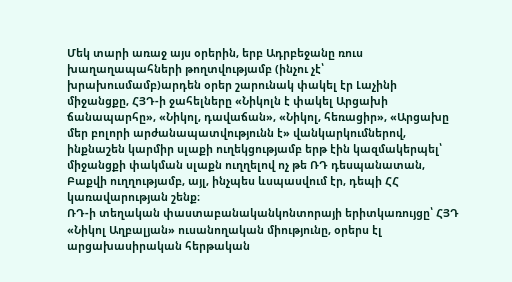Մեկ տարի առաջ այս օրերին, երբ Ադրբեջանը ռուս խաղաղապահների թողտվությամբ (ինչու չէ՝ խրախուսմամբ)արդեն օրեր շարունակ փակել էր Լաչինի միջանցքը, ՀՅԴ-ի ջահելները «Նիկոլն է փակել Արցախի ճանապարհը», «Նիկոլ, դավաճան», «Նիկոլ, հեռացիր», «Արցախը մեր բոլորի արժանապատվությունն է» վանկարկումներով, ինքնաշեն կարմիր սլաքի ուղեկցությամբ երթ էին կազմակերպել՝ միջանցքի փակման սլաքն ուղղելով ոչ թե ՌԴ դեսպանատան, Բաքվի ուղղությամբ, այլ, ինչպես ևսպասվում էր, դեպի ՀՀ կառավարության շենք։
ՌԴ-ի տեղական փաստաբանականկոնտորայի երիտկառույցը՝ ՀՅԴ «Նիկոլ Աղբալյան» ուսանողական միությունը, օրերս էլ արցախասիրական հերթական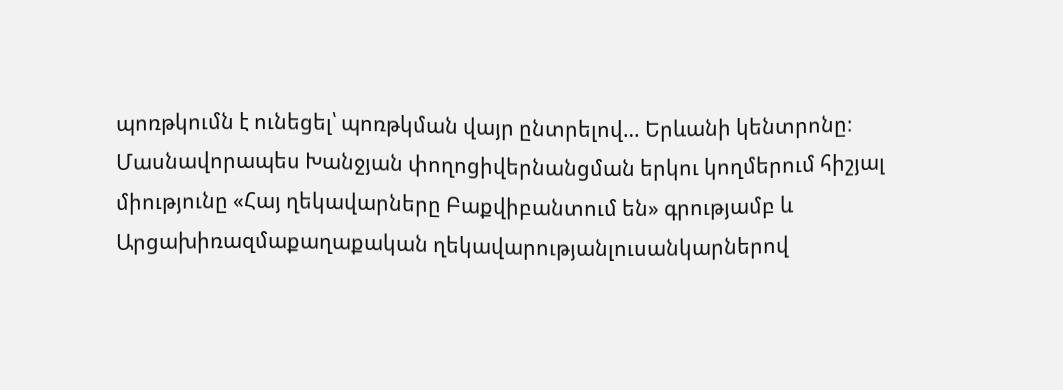պոռթկումն է ունեցել՝ պոռթկման վայր ընտրելով… Երևանի կենտրոնը։ Մասնավորապես Խանջյան փողոցիվերնանցման երկու կողմերում հիշյալ միությունը «Հայ ղեկավարները Բաքվիբանտում են» գրությամբ և Արցախիռազմաքաղաքական ղեկավարությանլուսանկարներով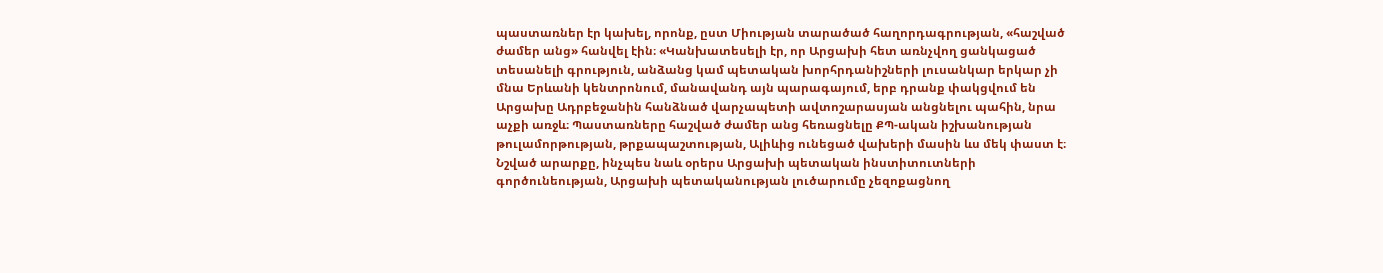պաստառներ էր կախել, որոնք, ըստ Միության տարածած հաղորդագրության, «հաշված ժամեր անց» հանվել էին։ «Կանխատեսելի էր, որ Արցախի հետ առնչվող ցանկացած տեսանելի գրություն, անձանց կամ պետական խորհրդանիշների լուսանկար երկար չի մնա Երևանի կենտրոնում, մանավանդ այն պարագայում, երբ դրանք փակցվում են Արցախը Ադրբեջանին հանձնած վարչապետի ավտոշարասյան անցնելու պահին, նրա աչքի առջև։ Պաստառները հաշված ժամեր անց հեռացնելը ՔՊ-ական իշխանության թուլամորթության, թրքապաշտության, Ալիևից ունեցած վախերի մասին ևս մեկ փաստ է։ Նշված արարքը, ինչպես նաև օրերս Արցախի պետական ինստիտուտների գործունեության, Արցախի պետականության լուծարումը չեզոքացնող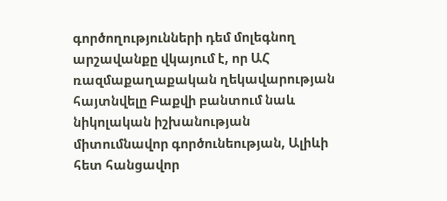գործողությունների դեմ մոլեգնող արշավանքը վկայում է, որ ԱՀ ռազմաքաղաքական ղեկավարության հայտնվելը Բաքվի բանտում նաև նիկոլական իշխանության միտումնավոր գործունեության, Ալիևի հետ հանցավոր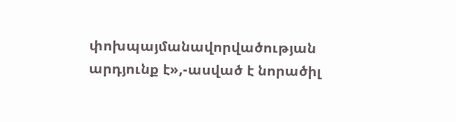փոխպայմանավորվածության արդյունք է»,-ասված է նորածիլ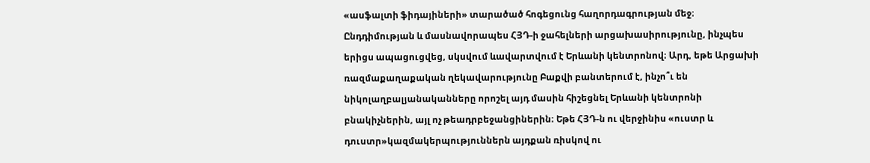«ասֆալտի ֆիդայիների» տարածած հոգեցունց հաղորդագրության մեջ։
Ընդդիմության և մասնավորապես ՀՅԴ-ի ջահելների արցախասիրությունը, ինչպես երիցս ապացուցվեց, սկսվում ևավարտվում է Երևանի կենտրոնով։ Արդ, եթե Արցախի ռազմաքաղաքական ղեկավարությունը Բաքվի բանտերում է, ինչո՞ւ են նիկոլաղբալյանականները որոշել այդ մասին հիշեցնել Երևանի կենտրոնի բնակիչներին, այլ ոչ թեադրբեջանցիներին։ Եթե ՀՅԴ-ն ու վերջինիս «ուստր և դուստր»կազմակերպություններն այդքան ռիսկով ու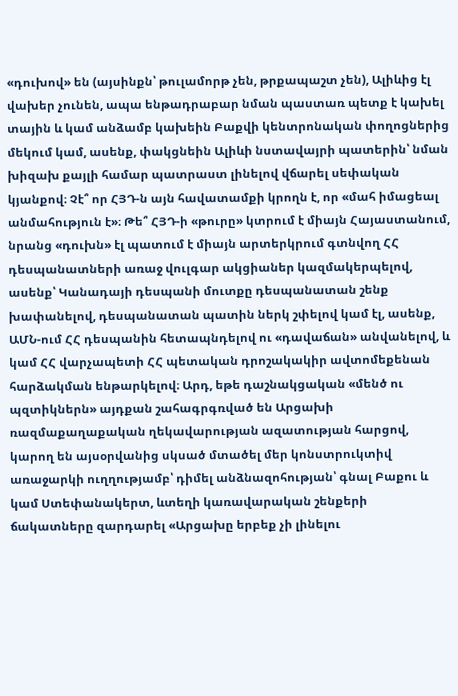«դուխով» են (այսինքն՝ թուլամորթ չեն, թրքապաշտ չեն), Ալիևից էլ վախեր չունեն, ապա ենթադրաբար նման պաստառ պետք է կախել տային և կամ անձամբ կախեին Բաքվի կենտրոնական փողոցներից մեկում կամ, ասենք, փակցնեին Ալիևի նստավայրի պատերին՝ նման խիզախ քայլի համար պատրաստ լինելով վճարել սեփական կյանքով։ Չէ՞ որ ՀՅԴ-ն այն հավատամքի կրողն է, որ «մահ իմացեալ անմահություն է»։ Թե՞ ՀՅԴ-ի «թուրը» կտրում է միայն Հայաստանում, նրանց «դուխն» էլ պատում է միայն արտերկրում գտնվող ՀՀ դեսպանատների առաջ վուլգար ակցիաներ կազմակերպելով, ասենք՝ Կանադայի դեսպանի մուտքը դեսպանատան շենք խափանելով, դեսպանատան պատին ներկ շփելով կամ էլ, ասենք, ԱՄՆ-ում ՀՀ դեսպանին հետապնդելով ու «դավաճան» անվանելով, և կամ ՀՀ վարչապետի ՀՀ պետական դրոշակակիր ավտոմեքենան հարձակման ենթարկելով։ Արդ, եթե դաշնակցական «մենծ ու պզտիկներն» այդքան շահագրգռված են Արցախի ռազմաքաղաքական ղեկավարության ազատության հարցով, կարող են այսօրվանից սկսած մտածել մեր կոնստրուկտիվ առաջարկի ուղղությամբ՝ դիմել անձնազոհության՝ գնալ Բաքու և կամ Ստեփանակերտ, ևտեղի կառավարական շենքերի ճակատները զարդարել «Արցախը երբեք չի լինելու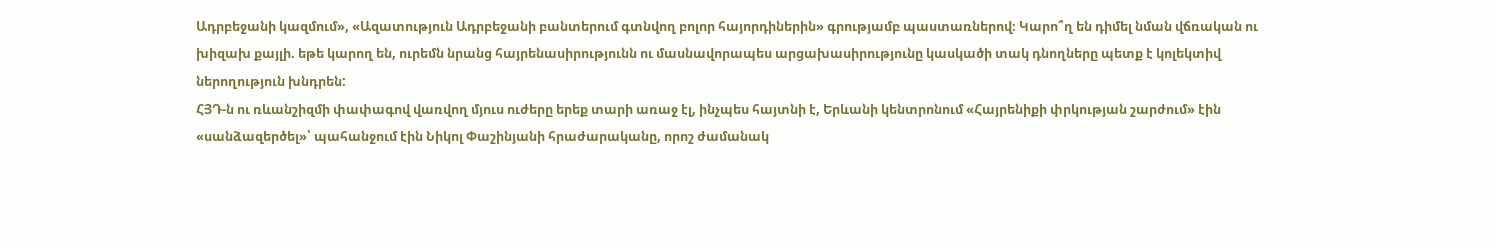Ադրբեջանի կազմում», «Ազատություն Ադրբեջանի բանտերում գտնվող բոլոր հայորդիներին» գրությամբ պաստառներով։ Կարո՞ղ են դիմել նման վճռական ու խիզախ քայլի. եթե կարող են, ուրեմն նրանց հայրենասիրությունն ու մասնավորապես արցախասիրությունը կասկածի տակ դնողները պետք է կոլեկտիվ ներողություն խնդրեն:
ՀՅԴ-ն ու ռևանշիզմի փափագով վառվող մյուս ուժերը երեք տարի առաջ էլ, ինչպես հայտնի է, Երևանի կենտրոնում «Հայրենիքի փրկության շարժում» էին «սանձազերծել»՝ պահանջում էին Նիկոլ Փաշինյանի հրաժարականը, որոշ ժամանակ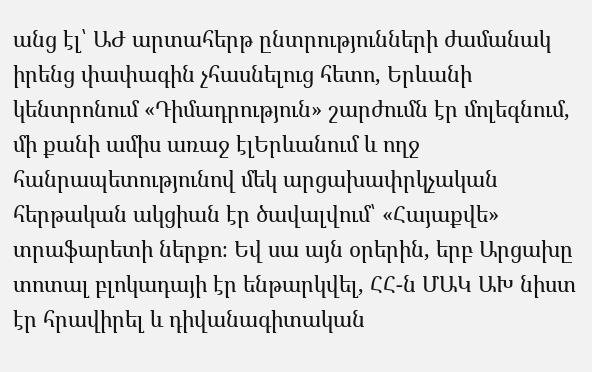անց էլ՝ ԱԺ արտահերթ ընտրությունների ժամանակ իրենց փափագին չհասնելուց հետո, Երևանի կենտրոնում «Դիմադրություն» շարժումն էր մոլեգնում, մի քանի ամիս առաջ էլԵրևանում և ողջ հանրապետությունով մեկ արցախափրկչական հերթական ակցիան էր ծավալվում՝ «Հայաքվե» տրաֆարետի ներքո։ Եվ սա այն օրերին, երբ Արցախը տոտալ բլոկադայի էր ենթարկվել, ՀՀ-ն ՄԱԿ ԱԽ նիստ էր հրավիրել և դիվանագիտական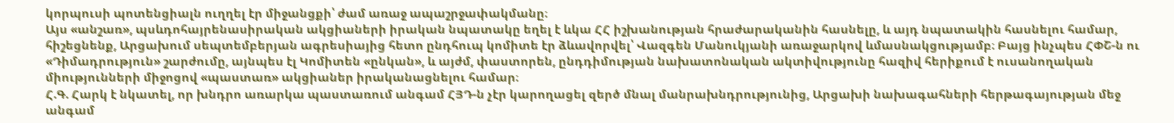կորպուսի պոտենցիալն ուղղել էր միջանցքի՝ ժամ առաջ ապաշրջափակմանը։
Այս «անշառ», պսևդոհայրենասիրական ակցիաների իրական նպատակը եղել է ևկա ՀՀ իշխանության հրաժարականին հասնելը, և այդ նպատակին հասնելու համար, հիշեցնենք, Արցախում սեպտեմբերյան ագրեսիայից հետո ընդհուպ կոմիտե էր ձևավորվել՝ Վազգեն Մանուկյանի առաջարկով ևմասնակցությամբ։ Բայց ինչպես ՀՓՇ-ն ու «Դիմադրություն» շարժումը, այնպես էլ Կոմիտեն «ընկան», և այժմ, փաստորեն, ընդդիմության նախատոնական ակտիվությունը հազիվ հերիքում է ուսանողական միությունների միջոցով «պաստառ» ակցիաներ իրականացնելու համար։
Հ.Գ. Հարկ է նկատել, որ խնդրո առարկա պաստառում անգամ ՀՅԴ-ն չէր կարողացել զերծ մնալ մանրախնդրությունից, Արցախի նախագահների հերթագայության մեջ անգամ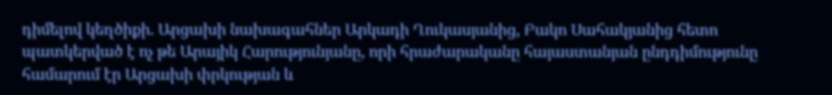դիմելով կեղծիքի. Արցախի նախագահներ Արկադի Ղուկասյանից, Բակո Սահակյանից հետո պատկերված է ոչ թե Արայիկ Հարությունյանը, որի հրաժարականը հայաստանյան ընդդիմությունը համարում էր Արցախի փրկության և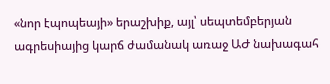«նոր էպոպեայի» երաշխիք, այլ՝ սեպտեմբերյան ագրեսիայից կարճ ժամանակ առաջ ԱԺ նախագահ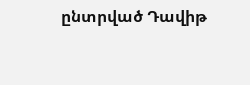ընտրված Դավիթ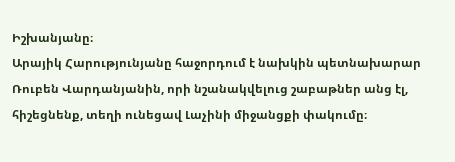Իշխանյանը։
Արայիկ Հարությունյանը հաջորդում է նախկին պետնախարար Ռուբեն Վարդանյանին, որի նշանակվելուց շաբաթներ անց էլ, հիշեցնենք, տեղի ունեցավ Լաչինի միջանցքի փակումը։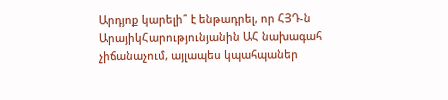Արդյոք կարելի՞ է ենթադրել, որ ՀՅԴ-ն ԱրայիկՀարությունյանին ԱՀ նախագահ չիճանաչում, այլապես կպահպաներ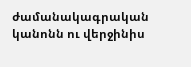ժամանակագրական կանոնն ու վերջինիս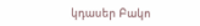կդասեր Բակո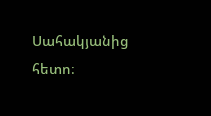Սահակյանից հետո։